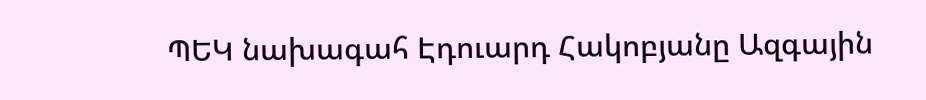ՊԵԿ նախագահ Էդուարդ Հակոբյանը Ազգային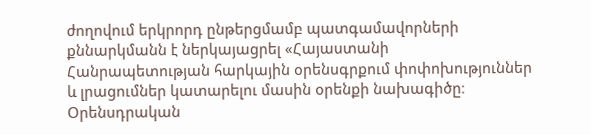ժողովում երկրորդ ընթերցմամբ պատգամավորների քննարկմանն է ներկայացրել «Հայաստանի Հանրապետության հարկային օրենսգրքում փոփոխություններ և լրացումներ կատարելու մասին օրենքի նախագիծը։ Օրենսդրական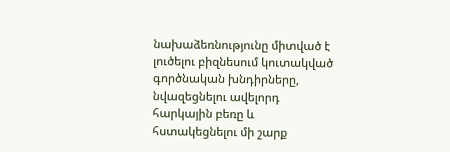նախաձեռնությունը միտված է լուծելու բիզնեսում կուտակված գործնական խնդիրները, նվազեցնելու ավելորդ հարկային բեռը և հստակեցնելու մի շարք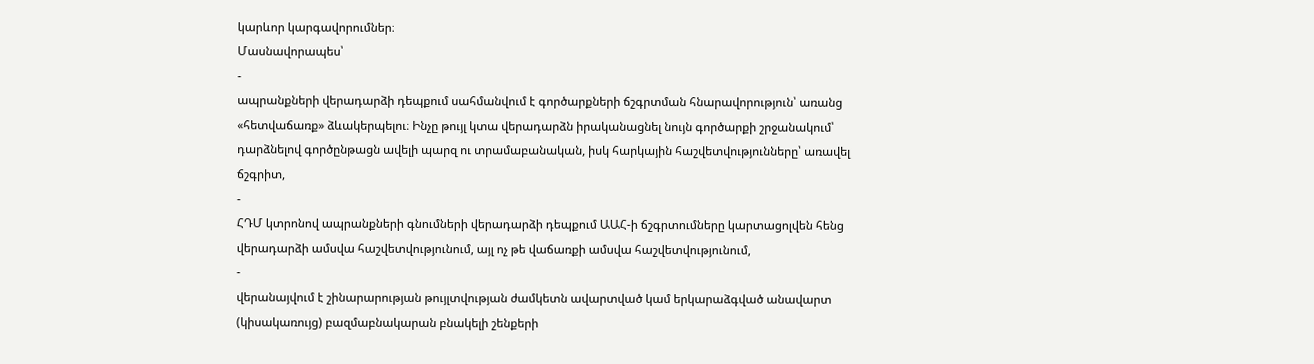կարևոր կարգավորումներ։
Մասնավորապես՝
-
ապրանքների վերադարձի դեպքում սահմանվում է գործարքների ճշգրտման հնարավորություն՝ առանց «հետվաճառք» ձևակերպելու։ Ինչը թույլ կտա վերադարձն իրականացնել նույն գործարքի շրջանակում՝ դարձնելով գործընթացն ավելի պարզ ու տրամաբանական, իսկ հարկային հաշվետվությունները՝ առավել ճշգրիտ,
-
ՀԴՄ կտրոնով ապրանքների գնումների վերադարձի դեպքում ԱԱՀ-ի ճշգրտումները կարտացոլվեն հենց վերադարձի ամսվա հաշվետվությունում, այլ ոչ թե վաճառքի ամսվա հաշվետվությունում,
-
վերանայվում է շինարարության թույլտվության ժամկետն ավարտված կամ երկարաձգված անավարտ (կիսակառույց) բազմաբնակարան բնակելի շենքերի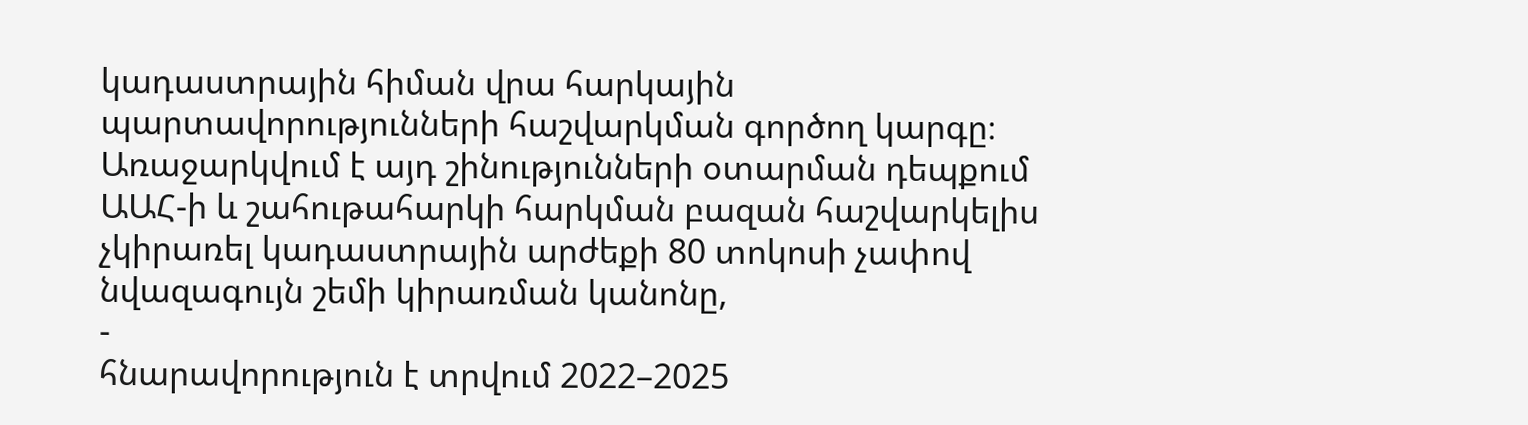կադաստրային հիման վրա հարկային պարտավորությունների հաշվարկման գործող կարգը։ Առաջարկվում է այդ շինությունների օտարման դեպքում ԱԱՀ-ի և շահութահարկի հարկման բազան հաշվարկելիս չկիրառել կադաստրային արժեքի 80 տոկոսի չափով նվազագույն շեմի կիրառման կանոնը,
-
հնարավորություն է տրվում 2022–2025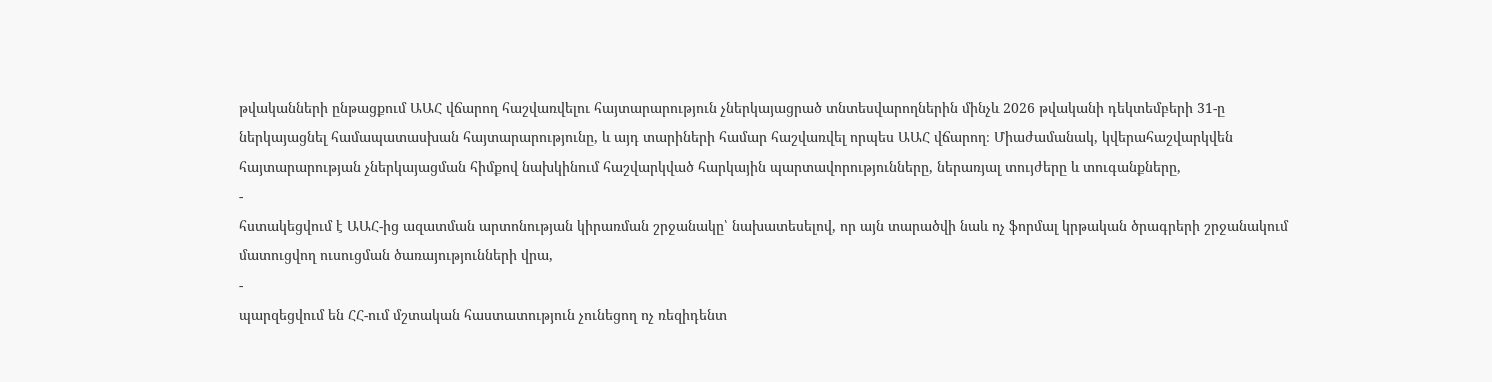թվականների ընթացքում ԱԱՀ վճարող հաշվառվելու հայտարարություն չներկայացրած տնտեսվարողներին մինչև 2026 թվականի դեկտեմբերի 31-ը ներկայացնել համապատասխան հայտարարությունը, և այդ տարիների համար հաշվառվել որպես ԱԱՀ վճարող։ Միաժամանակ, կվերահաշվարկվեն հայտարարության չներկայացման հիմքով նախկինում հաշվարկված հարկային պարտավորությունները, ներառյալ տույժերը և տուգանքները,
-
հստակեցվում է ԱԱՀ-ից ազատման արտոնության կիրառման շրջանակը՝ նախատեսելով, որ այն տարածվի նաև ոչ ֆորմալ կրթական ծրագրերի շրջանակում մատուցվող ուսուցման ծառայությունների վրա,
-
պարզեցվում են ՀՀ-ում մշտական հաստատություն չունեցող ոչ ռեզիդենտ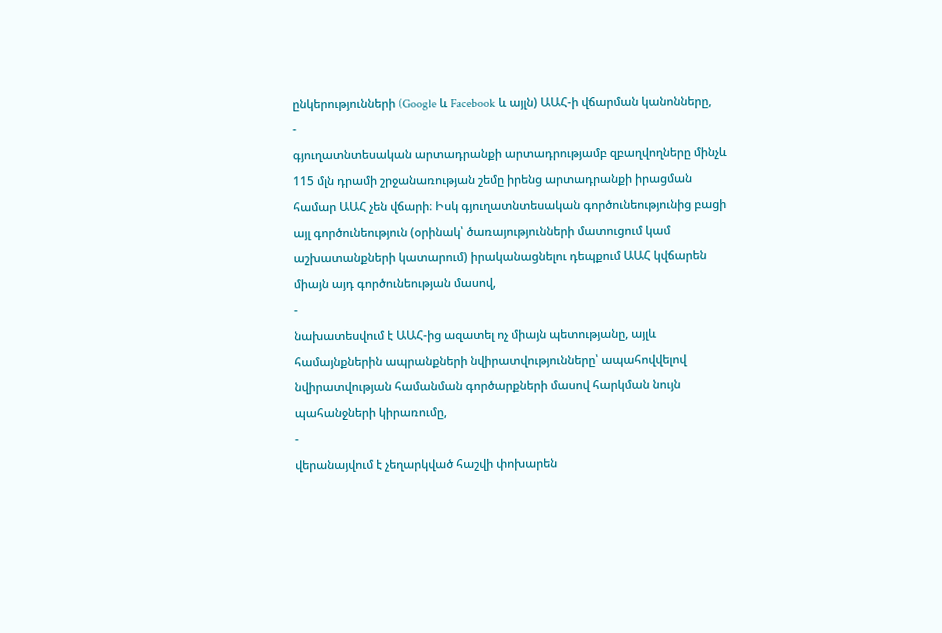ընկերությունների (Google և Facebook և այլն) ԱԱՀ-ի վճարման կանոնները,
-
գյուղատնտեսական արտադրանքի արտադրությամբ զբաղվողները մինչև 115 մլն դրամի շրջանառության շեմը իրենց արտադրանքի իրացման համար ԱԱՀ չեն վճարի։ Իսկ գյուղատնտեսական գործունեությունից բացի այլ գործունեություն (օրինակ՝ ծառայությունների մատուցում կամ աշխատանքների կատարում) իրականացնելու դեպքում ԱԱՀ կվճարեն միայն այդ գործունեության մասով,
-
նախատեսվում է ԱԱՀ-ից ազատել ոչ միայն պետությանը, այլև համայնքներին ապրանքների նվիրատվությունները՝ ապահովվելով նվիրատվության համանման գործարքների մասով հարկման նույն պահանջների կիրառումը,
-
վերանայվում է չեղարկված հաշվի փոխարեն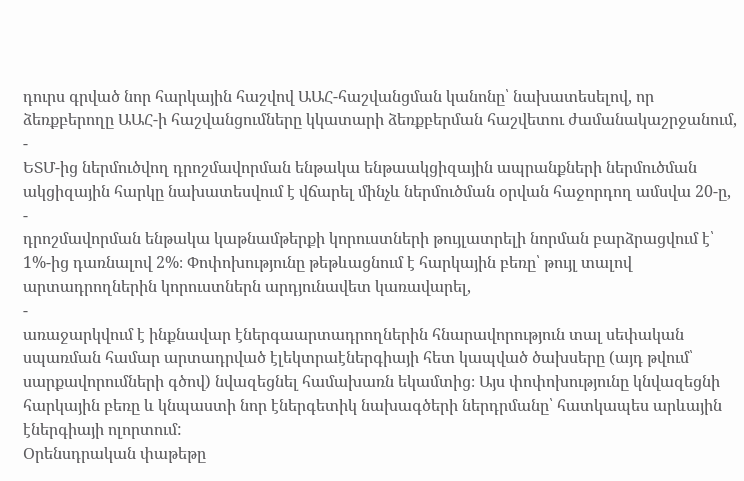դուրս գրված նոր հարկային հաշվով ԱԱՀ-հաշվանցման կանոնը՝ նախատեսելով, որ ձեռքբերողը ԱԱՀ-ի հաշվանցումները կկատարի ձեռքբերման հաշվետու ժամանակաշրջանում,
-
ԵՏՄ-ից ներմուծվող դրոշմավորման ենթակա ենթաակցիզային ապրանքների ներմուծման ակցիզային հարկը նախատեսվում է վճարել մինչև ներմուծման օրվան հաջորդող ամսվա 20-ը,
-
դրոշմավորման ենթակա կաթնամթերքի կորուստների թույլատրելի նորման բարձրացվում է՝ 1%-ից դառնալով 2%։ Փոփոխությունը թեթևացնում է հարկային բեռը՝ թույլ տալով արտադրողներին կորուստներն արդյունավետ կառավարել,
-
առաջարկվում է ինքնավար էներգաարտադրողներին հնարավորություն տալ սեփական սպառման համար արտադրված էլեկտրաէներգիայի հետ կապված ծախսերը (այդ թվում՝ սարքավորումների գծով) նվազեցնել համախառն եկամտից։ Այս փոփոխությունը կնվազեցնի հարկային բեռը և կնպաստի նոր էներգետիկ նախագծերի ներդրմանը՝ հատկապես արևային էներգիայի ոլորտում:
Օրենսդրական փաթեթը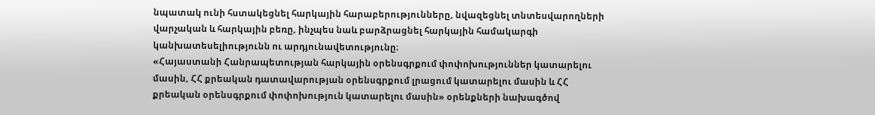նպատակ ունի հստակեցնել հարկային հարաբերությունները, նվազեցնել տնտեսվարողների վարչական և հարկային բեռը, ինչպես նաև բարձրացնել հարկային համակարգի կանխատեսելիությունն ու արդյունավետությունը։
«Հայաստանի Հանրապետության հարկային օրենսգրքում փոփոխություններ կատարելու մասին, ՀՀ քրեական դատավարության օրենսգրքում լրացում կատարելու մասին և ՀՀ քրեական օրենսգրքում փոփոխություն կատարելու մասին» օրենքների նախագծով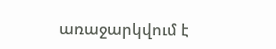առաջարկվում է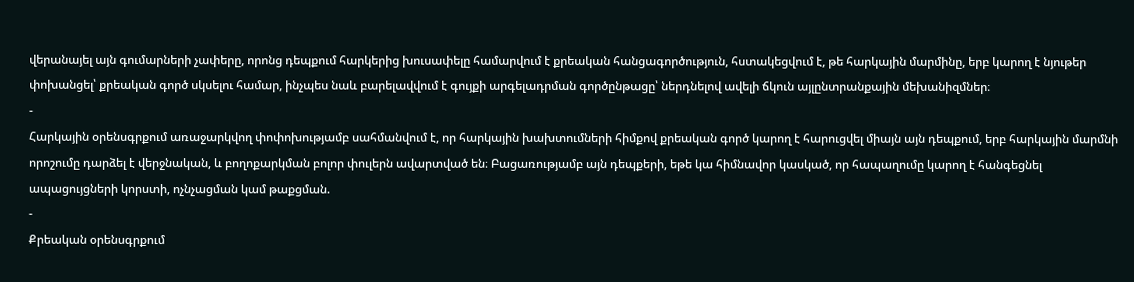վերանայել այն գումարների չափերը, որոնց դեպքում հարկերից խուսափելը համարվում է քրեական հանցագործություն, հստակեցվում է, թե հարկային մարմինը, երբ կարող է նյութեր փոխանցել՝ քրեական գործ սկսելու համար, ինչպես նաև բարելավվում է գույքի արգելադրման գործընթացը՝ ներդնելով ավելի ճկուն այլընտրանքային մեխանիզմներ։
-
Հարկային օրենսգրքում առաջարկվող փոփոխությամբ սահմանվում է, որ հարկային խախտումների հիմքով քրեական գործ կարող է հարուցվել միայն այն դեպքում, երբ հարկային մարմնի որոշումը դարձել է վերջնական, և բողոքարկման բոլոր փուլերն ավարտված են։ Բացառությամբ այն դեպքերի, եթե կա հիմնավոր կասկած, որ հապաղումը կարող է հանգեցնել ապացույցների կորստի, ոչնչացման կամ թաքցման.
-
Քրեական օրենսգրքում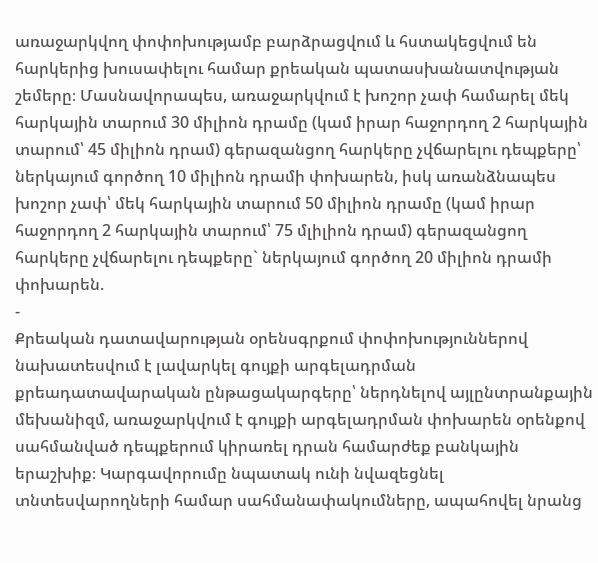առաջարկվող փոփոխությամբ բարձրացվում և հստակեցվում են հարկերից խուսափելու համար քրեական պատասխանատվության շեմերը։ Մասնավորապես, առաջարկվում է խոշոր չափ համարել մեկ հարկային տարում 30 միլիոն դրամը (կամ իրար հաջորդող 2 հարկային տարում՝ 45 միլիոն դրամ) գերազանցող հարկերը չվճարելու դեպքերը՝ ներկայում գործող 10 միլիոն դրամի փոխարեն, իսկ առանձնապես խոշոր չափ՝ մեկ հարկային տարում 50 միլիոն դրամը (կամ իրար հաջորդող 2 հարկային տարում՝ 75 մլիլիոն դրամ) գերազանցող հարկերը չվճարելու դեպքերը` ներկայում գործող 20 միլիոն դրամի փոխարեն.
-
Քրեական դատավարության օրենսգրքում փոփոխություններով նախատեսվում է լավարկել գույքի արգելադրման քրեադատավարական ընթացակարգերը՝ ներդնելով այլընտրանքային մեխանիզմ, առաջարկվում է գույքի արգելադրման փոխարեն օրենքով սահմանված դեպքերում կիրառել դրան համարժեք բանկային երաշխիք։ Կարգավորումը նպատակ ունի նվազեցնել տնտեսվարողների համար սահմանափակումները, ապահովել նրանց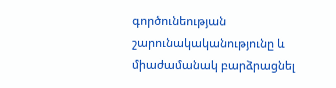գործունեության շարունակականությունը և միաժամանակ բարձրացնել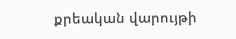քրեական վարույթի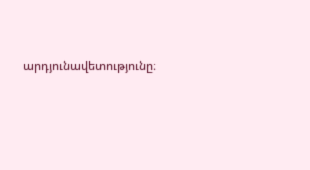արդյունավետությունը։